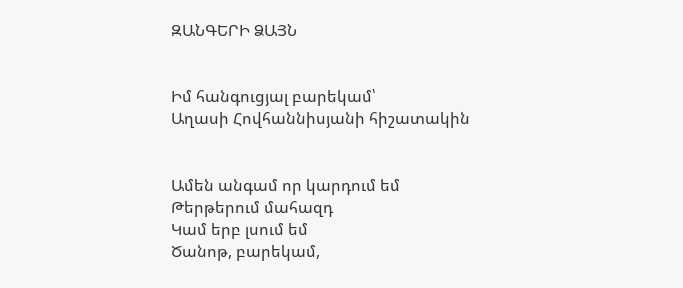ԶԱՆԳԵՐԻ ՁԱՅՆ


Իմ հանգուցյալ բարեկամ՝
Աղասի Հովհաննիսյանի հիշատակին


Ամեն անգամ որ կարդում եմ
Թերթերում մահազդ
Կամ երբ լսում եմ
Ծանոթ, բարեկամ,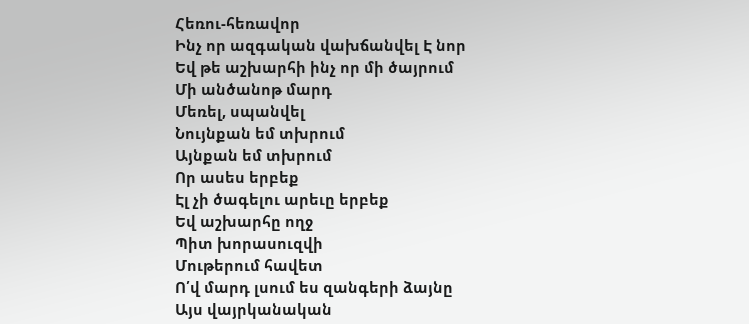Հեռու-հեռավոր
Ինչ որ ազգական վախճանվել Է նոր
Եվ թե աշխարհի ինչ որ մի ծայրում
Մի անծանոթ մարդ
Մեռել, սպանվել
Նույնքան եմ տխրում
Այնքան եմ տխրում
Որ ասես երբեք
Էլ չի ծագելու արեւը երբեք
Եվ աշխարհը ողջ
Պիտ խորասուզվի
Մութերում հավետ
Ո՛վ մարդ լսում ես զանգերի ձայնը
Այս վայրկանական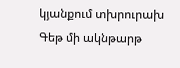կյանքում տխրուրախ
Գեթ մի ակնթարթ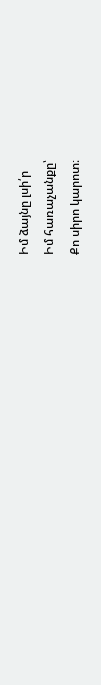Իմ ձայնը լսի՛ր
Իմ հառաչանքը՝
Քո սիրո կարոտ։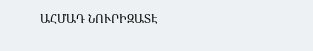ԱՀՄԱԴ ՆՈՒՐԻԶԱՏԷ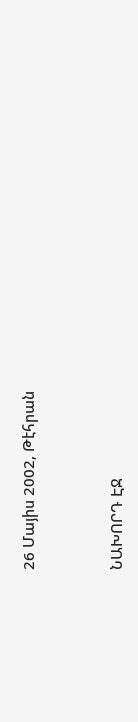26 Մայիս 2002, Թէհրան



ՆԱԽՈՐԴ ԷՋ